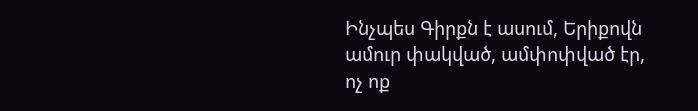Ինչպես Գիրքն է ասում, Երիքովն ամուր փակված, ամփոփված էր, ոչ ոք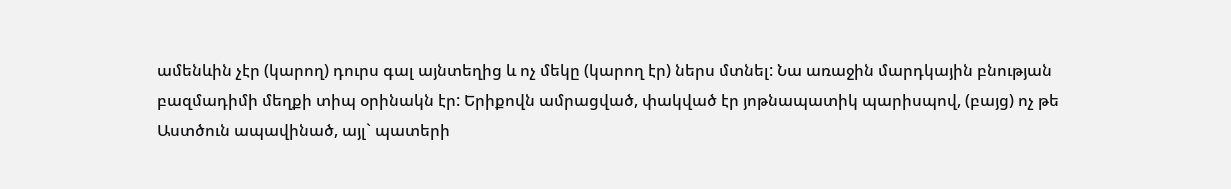ամենևին չէր (կարող) դուրս գալ այնտեղից և ոչ մեկը (կարող էր) ներս մտնել: Նա առաջին մարդկային բնության բազմադիմի մեղքի տիպ օրինակն էր: Երիքովն ամրացված, փակված էր յոթնապատիկ պարիսպով, (բայց) ոչ թե Աստծուն ապավինած, այլ` պատերի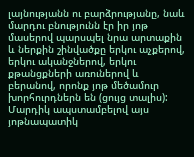լայնությանն ու բարձրությանը, նաև մարդու բնությունն էր իր յոթ մասերով պարսպել նրա արտաքին և ներքին շինվածքը երկու աչքերով, երկու ականջներով, երկու քթանցքների առուներով և բերանով, որոնք յոթ մեծամուր խորհուրդներն են (ցույց տալիս): Մարդիկ ապստամբելով այս յոթնապատիկ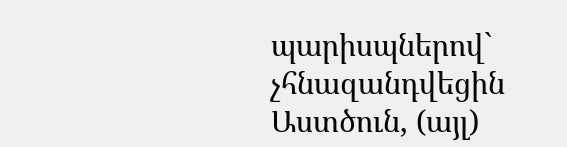պարիսպներով` չհնազանդվեցին Աստծուն, (այլ)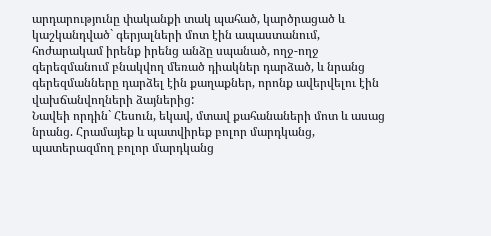արդարությունը փականքի տակ պահած, կարծրացած և կաշկանդված` գերյալների մոտ էին ապաստանում, հոժարակամ իրենք իրենց անձը սպանած, ողջ-ողջ գերեզմանում բնակվող մեռած դիակներ դարձած, և նրանց գերեզմանները դարձել էին քաղաքներ, որոնք ավերվելու էին վախճանվողների ձայներից:
Նավեի որդին` Հեսուն, եկավ, մտավ քահանաների մոտ և ասաց նրանց. Հրամայեք և պատվիրեք բոլոր մարդկանց, պատերազմող բոլոր մարդկանց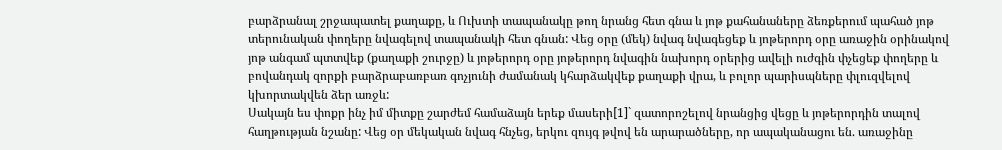բարձրանալ շրջապատել քաղաքը, և Ուխտի տապանակը թող նրանց հետ գնա և յոթ քահանաները ձեռքերում պահած յոթ տերունական փողերը նվագելով տապանակի հետ գնան: Վեց օրը (մեկ) նվագ նվագեցեք և յոթերորդ օրը առաջին օրինակով յոթ անգամ պտտվեք (քաղաքի շուրջը) և յոթերորդ օրը յոթերորդ նվագին նախորդ օրերից ավելի ուժգին փչեցեք փողերը և բովանդակ զորքի բարձրաբառբառ գոչյունի ժամանակ կհարձակվեք քաղաքի վրա, և բոլոր պարիսպները փլուզվելով կխորտակվեն ձեր առջև:
Սակայն ես փոքր ինչ իմ միտքը շարժեմ համաձայն երեք մասերի[1]` զատորոշելով նրանցից վեցը և յոթերորդին տալով հաղթության նշանը: Վեց օր մեկական նվագ հնչեց, երկու զույգ թվով են արարածները, որ ապականացու են. առաջինը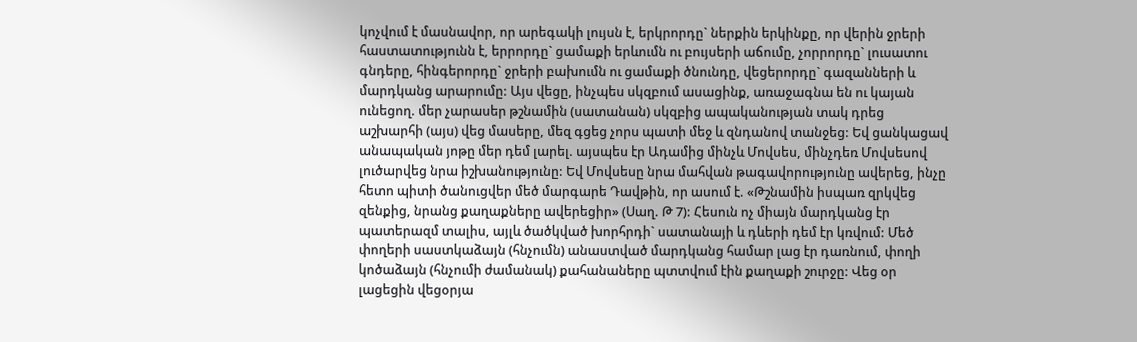կոչվում է մասնավոր, որ արեգակի լույսն է, երկրորդը` ներքին երկինքը, որ վերին ջրերի հաստատությունն է, երրորդը` ցամաքի երևումն ու բույսերի աճումը, չորրորդը` լուսատու գնդերը, հինգերորդը` ջրերի բախումն ու ցամաքի ծնունդը, վեցերորդը` գազանների և մարդկանց արարումը: Այս վեցը, ինչպես սկզբում ասացինք, առաջագնա են ու կայան ունեցող. մեր չարասեր թշնամին (սատանան) սկզբից ապականության տակ դրեց աշխարհի (այս) վեց մասերը, մեզ գցեց չորս պատի մեջ և զնդանով տանջեց: Եվ ցանկացավ անապական յոթը մեր դեմ լարել. այսպես էր Ադամից մինչև Մովսես, մինչդեռ Մովսեսով լուծարվեց նրա իշխանությունը: Եվ Մովսեսը նրա մահվան թագավորությունը ավերեց, ինչը հետո պիտի ծանուցվեր մեծ մարգարե Դավթին, որ ասում է. «Թշնամին իսպառ զրկվեց զենքից, նրանց քաղաքները ավերեցիր» (Սաղ. Թ 7): Հեսուն ոչ միայն մարդկանց էր պատերազմ տալիս, այլև ծածկված խորհրդի` սատանայի և դևերի դեմ էր կռվում: Մեծ փողերի սաստկաձայն (հնչումն) անաստված մարդկանց համար լաց էր դառնում, փողի կոծաձայն (հնչումի ժամանակ) քահանաները պտտվում էին քաղաքի շուրջը: Վեց օր լացեցին վեցօրյա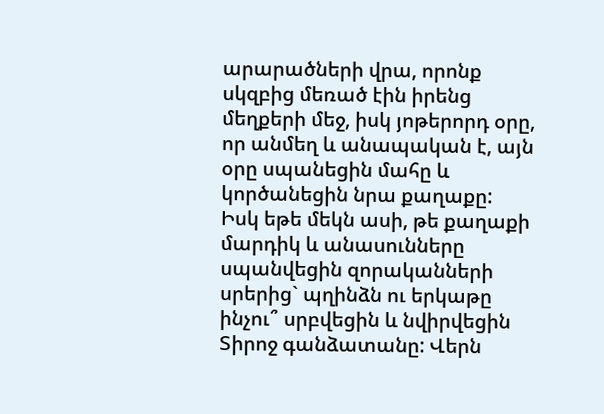արարածների վրա, որոնք սկզբից մեռած էին իրենց մեղքերի մեջ, իսկ յոթերորդ օրը, որ անմեղ և անապական է, այն օրը սպանեցին մահը և կործանեցին նրա քաղաքը:
Իսկ եթե մեկն ասի, թե քաղաքի մարդիկ և անասունները սպանվեցին զորականների սրերից` պղինձն ու երկաթը ինչու՞ սրբվեցին և նվիրվեցին Տիրոջ գանձատանը: Վերն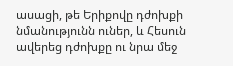ասացի, թե Երիքովը դժոխքի նմանությունն ուներ, և Հեսուն ավերեց դժոխքը ու նրա մեջ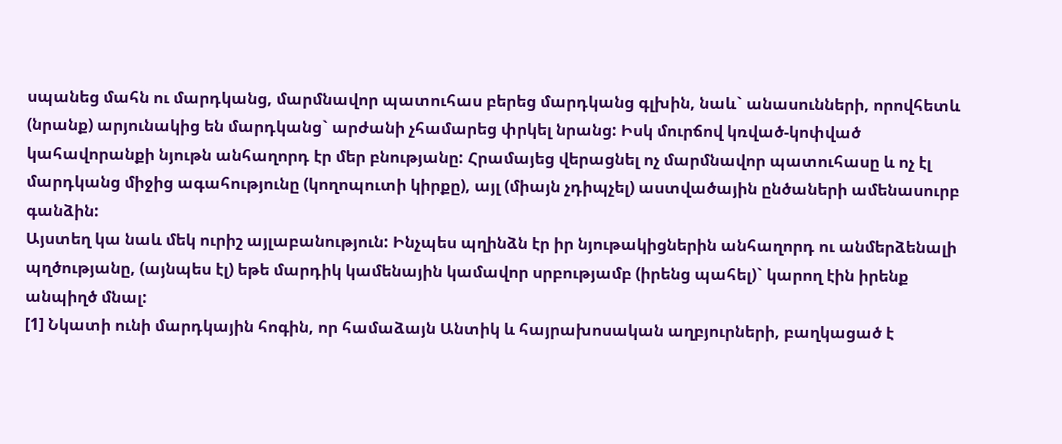սպանեց մահն ու մարդկանց, մարմնավոր պատուհաս բերեց մարդկանց գլխին, նաև` անասունների, որովհետև (նրանք) արյունակից են մարդկանց` արժանի չհամարեց փրկել նրանց: Իսկ մուրճով կռված-կոփված կահավորանքի նյութն անհաղորդ էր մեր բնությանը: Հրամայեց վերացնել ոչ մարմնավոր պատուհասը և ոչ էլ մարդկանց միջից ագահությունը (կողոպուտի կիրքը), այլ (միայն չդիպչել) աստվածային ընծաների ամենասուրբ գանձին:
Այստեղ կա նաև մեկ ուրիշ այլաբանություն: Ինչպես պղինձն էր իր նյութակիցներին անհաղորդ ու անմերձենալի պղծությանը, (այնպես էլ) եթե մարդիկ կամենային կամավոր սրբությամբ (իրենց պահել)` կարող էին իրենք անպիղծ մնալ:
[1] Նկատի ունի մարդկային հոգին, որ համաձայն Անտիկ և հայրախոսական աղբյուրների, բաղկացած է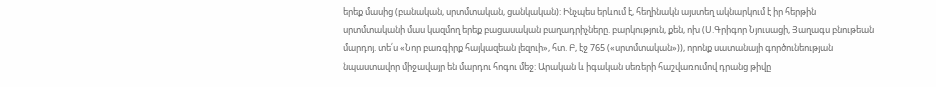երեք մասից (բանական, սրտմտական, ցանկական): Ինչպես երևում է, հեղինակն այստեղ ակնարկում է իր հերթին սրտմտականի մաս կազմող երեք բացասական բաղադրիչները. բարկություն, քեն, ոխ (Ս.Գրիգոր Նյուսացի, Յաղագս բնութեան մարդոյ. տե՛ս «Նոր բառգիրք հայկազեան լեզուի», հտ. Բ, էջ 765 («սրտմտական»)), որոնք սատանայի գործունեության նպաստավոր միջավայր են մարդու հոգու մեջ: Արական և իգական սեռերի հաշվառումով դրանց թիվը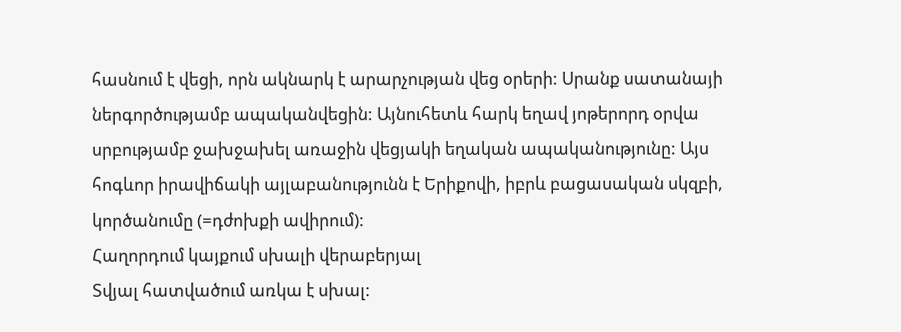հասնում է վեցի, որն ակնարկ է արարչության վեց օրերի: Սրանք սատանայի ներգործությամբ ապականվեցին: Այնուհետև հարկ եղավ յոթերորդ օրվա սրբությամբ ջախջախել առաջին վեցյակի եղական ապականությունը: Այս հոգևոր իրավիճակի այլաբանությունն է Երիքովի, իբրև բացասական սկզբի, կործանումը (=դժոխքի ավիրում):
Հաղորդում կայքում սխալի վերաբերյալ
Տվյալ հատվածում առկա է սխալ: